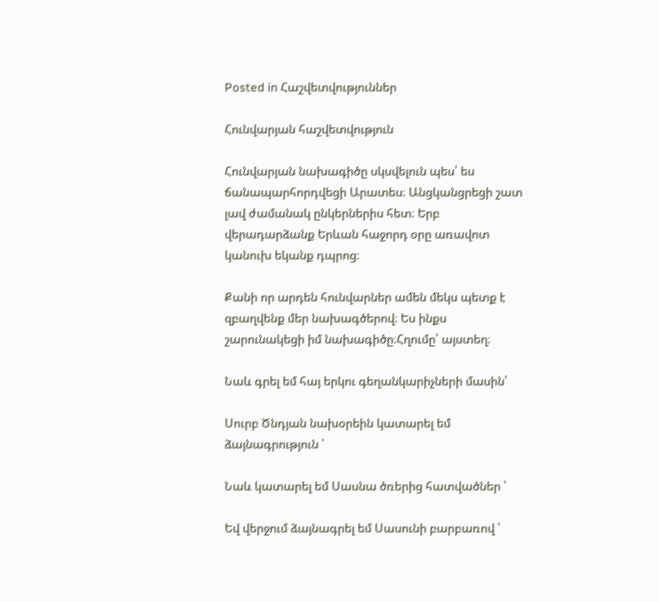Posted in Հաշվետվություններ

Հունվարյան հաշվետվություն

Հունվարյան նախագիծը սկսվելուն պես՝ ես ճանապարհորդվեցի Արատես։ Անցկանցրեցի շատ լավ ժամանակ ընկերներիս հետ։ Երբ վերադարձանք Երևան հաջորդ օրը առավոտ կանուխ եկանք դպրոց։

Քանի որ արդեն հունվարներ ամեն մեկս պետք է զբաղվենք մեր նախագծերով։ Ես ինքս շարունակեցի իմ նախագիծը։Հղումը՝ այստեղ։

Նաև գրել եմ հայ երկու գեղանկարիչների մասին՝

Սուրբ Ծնդյան նախօրեին կատարել եմ ձայնագրություն ՝

Նաև կատարել եմ Սասնա ծռերից հատվածներ ՝

Եվ վերջում ձայնագրել եմ Սասունի բարբառով ՝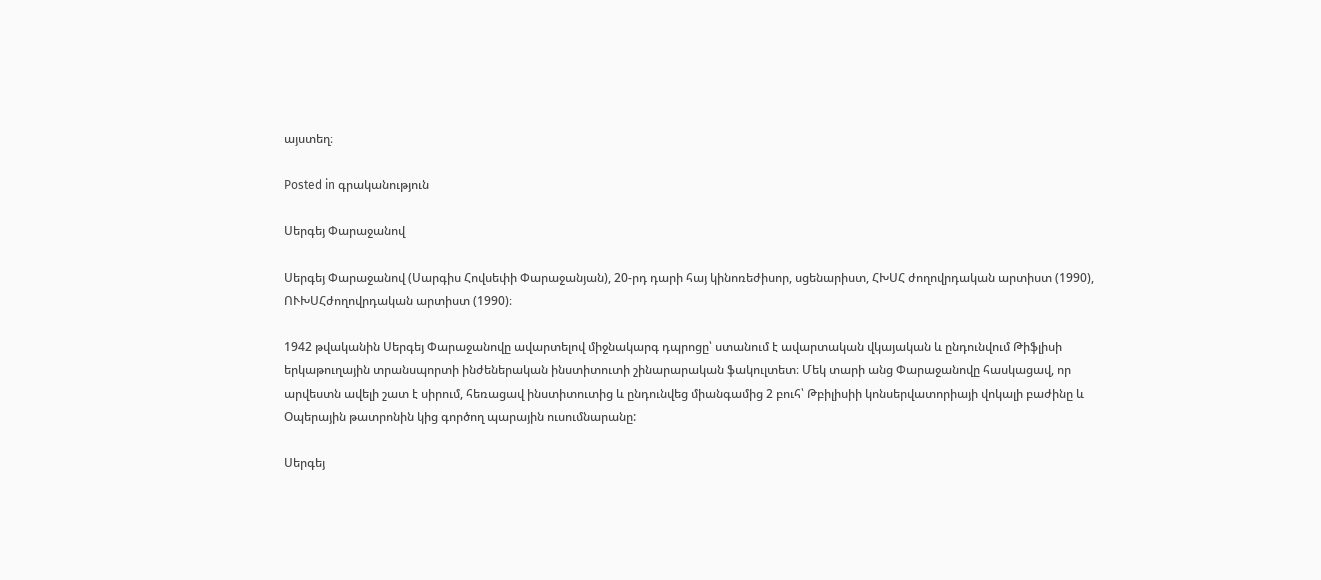այստեղ։

Posted in գրականություն

Սերգեյ Փարաջանով

Սերգեյ Փարաջանով (Սարգիս Հովսեփի Փարաջանյան), 20-րդ դարի հայ կինոռեժիսոր, սցենարիստ, ՀԽՍՀ ժողովրդական արտիստ (1990), ՈՒԽՍՀժողովրդական արտիստ (1990)։

1942 թվականին Սերգեյ Փարաջանովը ավարտելով միջնակարգ դպրոցը՝ ստանում է ավարտական վկայական և ընդունվում Թիֆլիսի երկաթուղային տրանսպորտի ինժեներական ինստիտուտի շինարարական ֆակուլտետ։ Մեկ տարի անց Փարաջանովը հասկացավ, որ արվեստն ավելի շատ է սիրում, հեռացավ ինստիտուտից և ընդունվեց միանգամից 2 բուհ՝ Թբիլիսիի կոնսերվատորիայի վոկալի բաժինը և Օպերային թատրոնին կից գործող պարային ուսումնարանը:

Սերգեյ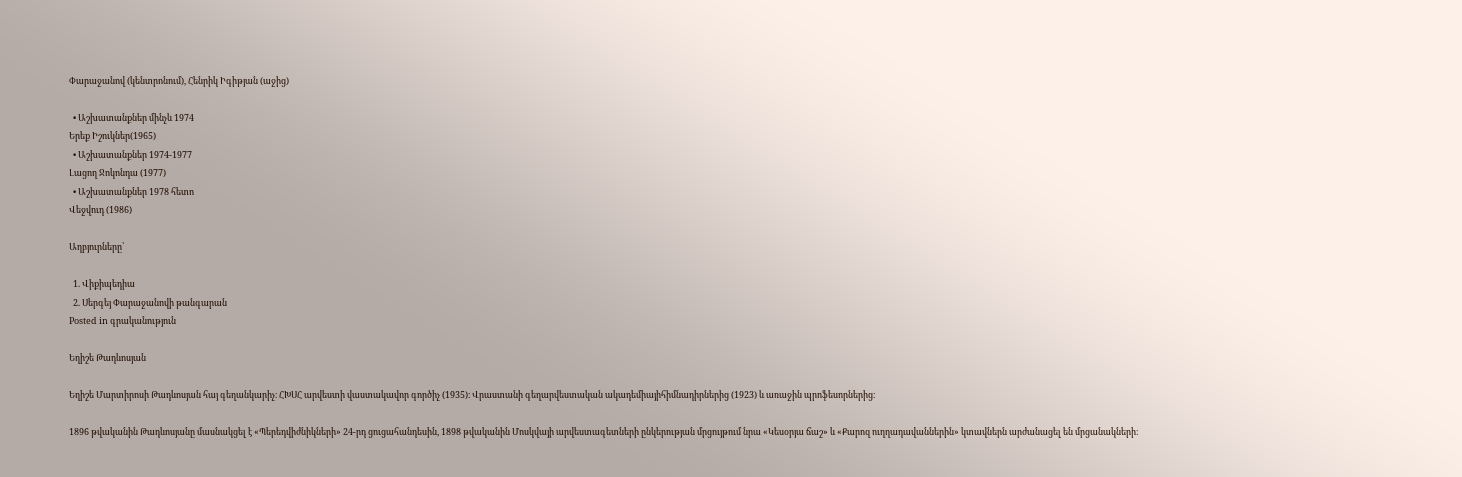Փարաջանով (կենտրոնում), Հենրիկ Իգիթյան (աջից)

  • Աշխատանքներ մինչև 1974
Երեք Իշուկներ(1965)
  • Աշխատանքներ 1974-1977
Լացող Ջոկոնդա (1977)
  • Աշխատանքներ 1978 հետո
Վեջվուդ (1986)

Աղբյուրները՝

  1. Վիքիպեդիա
  2. Սերգեյ Փարաջանովի թանգարան
Posted in գրականություն

Եղիշե Թադևոսյան

Եղիշե Մարտիրոսի Թադևոսյան հայ գեղանկարիչ։ ՀԽՍՀ արվեստի վաստակավոր գործիչ (1935)։ Վրաստանի գեղարվեստական ակադեմիայիհիմնադիրներից (1923) և առաջին պրոֆեսորներից։

1896 թվականին Թադևոսյանը մասնակցել է «Պերեդվիժնիկների» 24-րդ ցուցահանդեսին, 1898 թվականին Մոսկվայի արվեստագետների ընկերության մրցույթում նրա «Կեսօրյա ճաշ» և «Քարոզ ուղղադավաններին» կտավներն արժանացել են մրցանակների։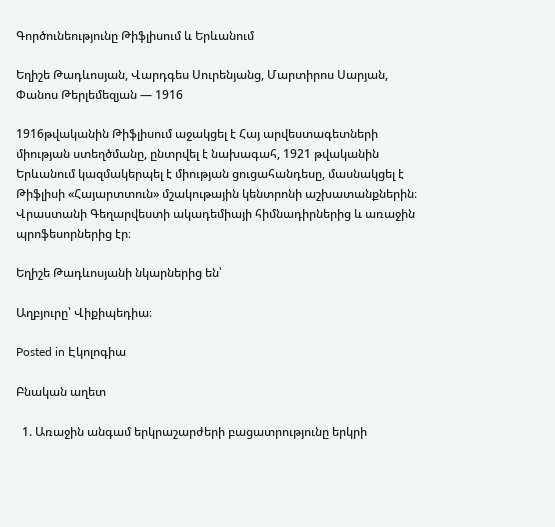Գործունեությունը Թիֆլիսում և Երևանում

Եղիշե Թադևոսյան, Վարդգես Սուրենյանց, Մարտիրոս Սարյան, Փանոս Թերլեմեզյան — 1916

1916թվականին Թիֆլիսում աջակցել է Հայ արվեստագետների միության ստեղծմանը, ընտրվել է նախագահ, 1921 թվականին Երևանում կազմակերպել է միության ցուցահանդեսը, մասնակցել է Թիֆլիսի «Հայարտտուն» մշակութային կենտրոնի աշխատանքներին։ Վրաստանի Գեղարվեստի ակադեմիայի հիմնադիրներից և առաջին պրոֆեսորներից էր։

Եղիշե Թադևոսյանի նկարներից են՝

Աղբյուրը՝ Վիքիպեդիա։

Posted in Էկոլոգիա

Բնական աղետ

  1. Առաջին անգամ երկրաշարժերի բացատրությունը երկրի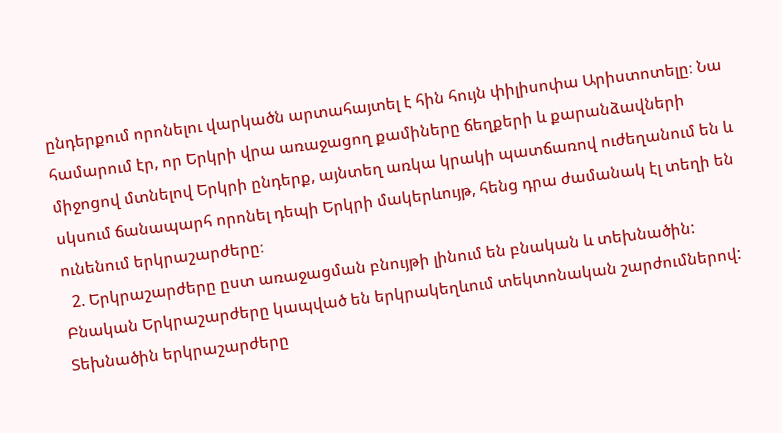ընդերքում որոնելու վարկածն արտահայտել է հին հույն փիլիսոփա Արիստոտելը։ Նա համարում էր, որ Երկրի վրա առաջացող քամիները ճեղքերի և քարանձավների միջոցով մտնելով Երկրի ընդերք, այնտեղ առկա կրակի պատճառով ուժեղանում են և սկսում ճանապարհ որոնել դեպի Երկրի մակերևույթ, հենց դրա ժամանակ էլ տեղի են ունենում երկրաշարժերը։
  2. Երկրաշարժերը ըստ առաջացման բնույթի լինում են բնական և տեխնածին: Բնական Երկրաշարժերը կապված են երկրակեղևում տեկտոնական շարժումներով: Տեխնածին երկրաշարժերը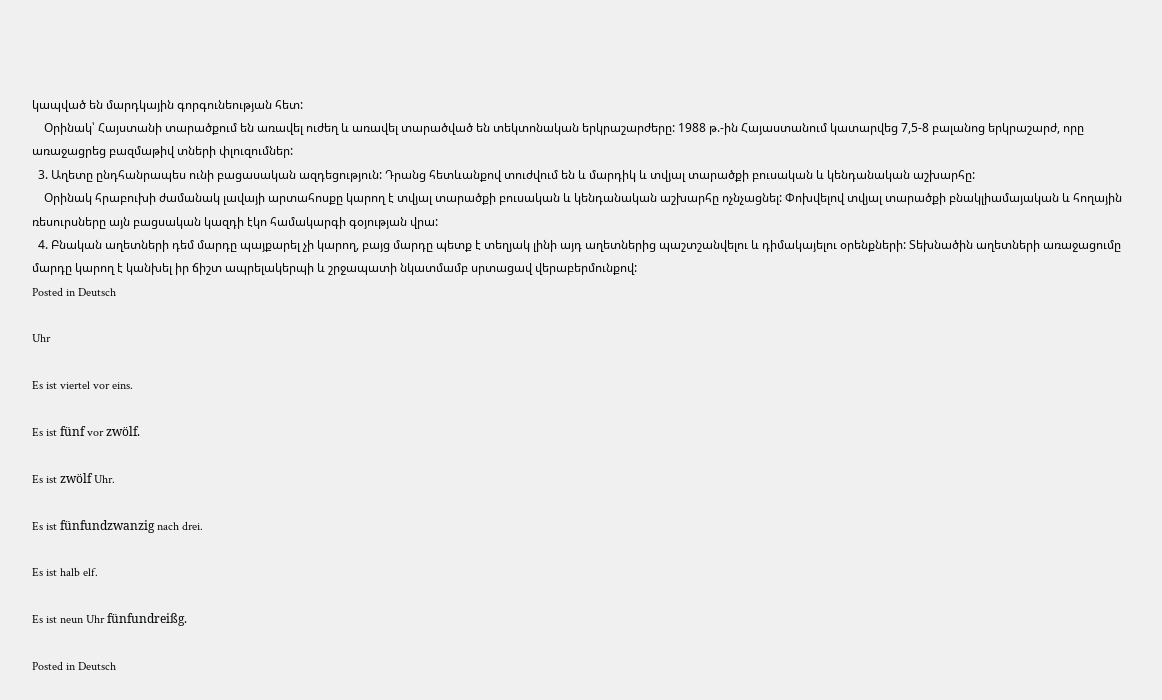կապված են մարդկային գորգունեության հետ:
    Օրինակ՝ Հայստանի տարածքում են առավել ուժեղ և առավել տարածված են տեկտոնական երկրաշարժերը: 1988 թ.-ին Հայաստանում կատարվեց 7,5-8 բալանոց երկրաշարժ, որը առաջացրեց բազմաթիվ տների փլուզումներ:
  3. Աղետը ընդհանրապես ունի բացասական ազդեցություն: Դրանց հետևանքով տուժվում են և մարդիկ և տվյալ տարածքի բուսական և կենդանական աշխարհը:
    Օրինակ հրաբուխի ժամանակ լավայի արտահոսքը կարող է տվյալ տարածքի բուսական և կենդանական աշխարհը ոչնչացնել: Փոխվելով տվյալ տարածքի բնակլիամայական և հողային ռեսուրսները այն բացսական կազդի էկո համակարգի գօյության վրա:
  4. Բնական աղետների դեմ մարդը պայքարել չի կարող, բայց մարդը պետք է տեղյակ լինի այդ աղետներից պաշտշանվելու և դիմակայելու օրենքների: Տեխնածին աղետների առաջացումը մարդը կարող է կանխել իր ճիշտ ապրելակերպի և շրջապատի նկատմամբ սրտացավ վերաբերմունքով:
Posted in Deutsch

Uhr

Es ist viertel vor eins.

Es ist fünf vor zwölf.

Es ist zwölf Uhr.

Es ist fünfundzwanzig nach drei.

Es ist halb elf.

Es ist neun Uhr fünfundreißg.

Posted in Deutsch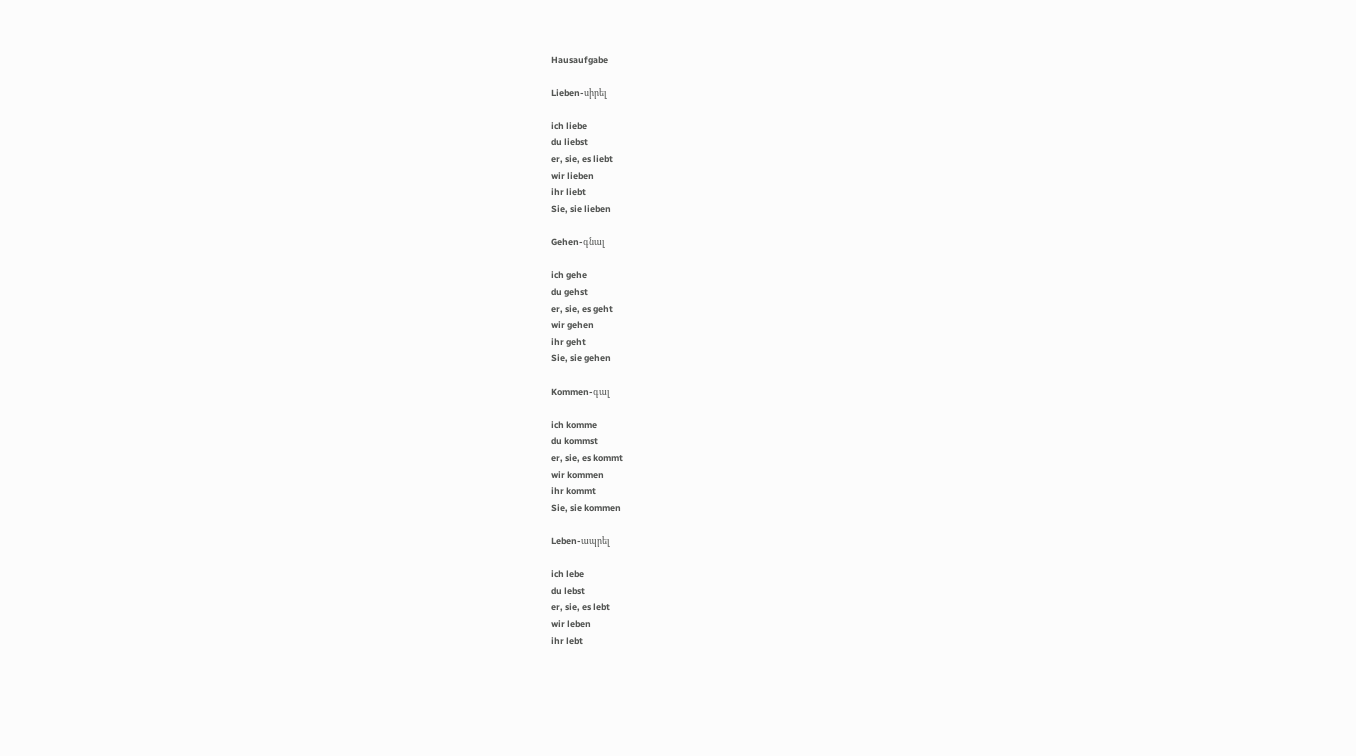Hausaufgabe

Lieben-սիրել

ich liebe
du liebst
er, sie, es liebt
wir lieben
ihr liebt
Sie, sie lieben

Gehen-գնալ

ich gehe
du gehst
er, sie, es geht
wir gehen
ihr geht
Sie, sie gehen

Kommen-գալ

ich komme
du kommst
er, sie, es kommt
wir kommen
ihr kommt
Sie, sie kommen

Leben-ապրել

ich lebe
du lebst
er, sie, es lebt
wir leben
ihr lebt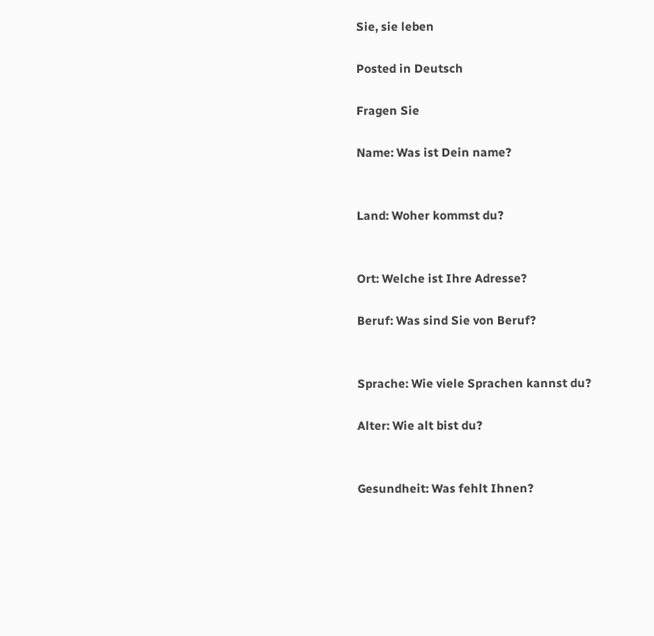Sie, sie leben

Posted in Deutsch

Fragen Sie

Name: Was ist Dein name?


Land: Woher kommst du?


Ort: Welche ist Ihre Adresse?

Beruf: Was sind Sie von Beruf?


Sprache: Wie viele Sprachen kannst du?

Alter: Wie alt bist du?


Gesundheit: Was fehlt Ihnen?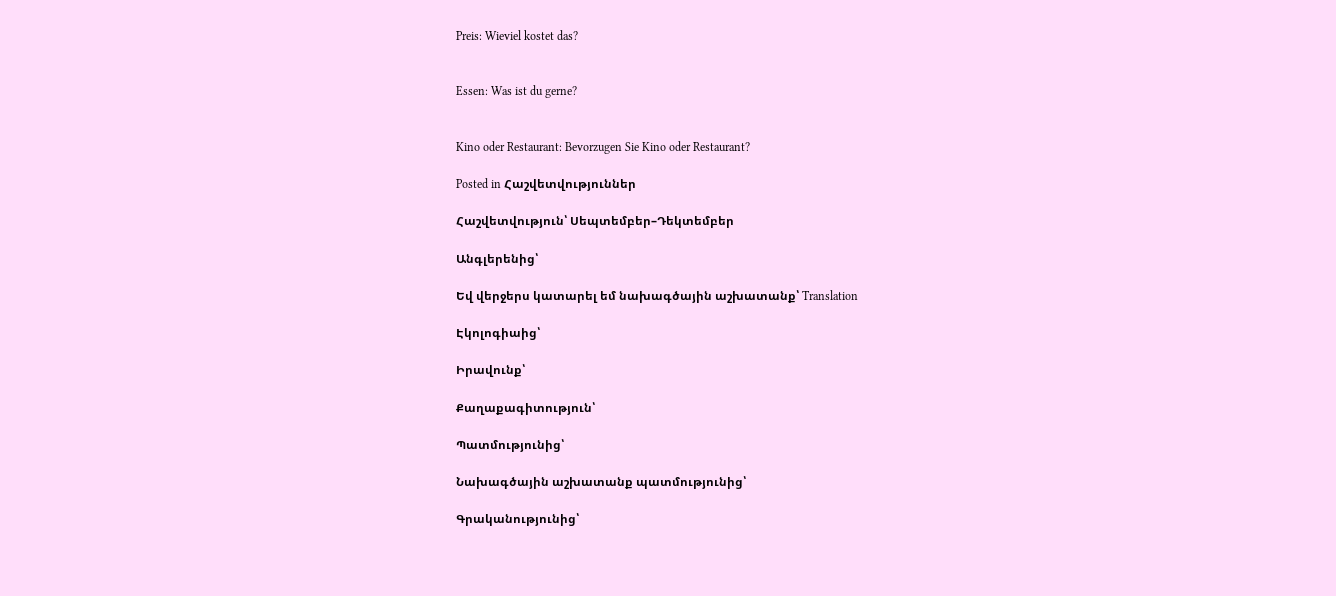Preis: Wieviel kostet das?


Essen: Was ist du gerne?


Kino oder Restaurant: Bevorzugen Sie Kino oder Restaurant?

Posted in Հաշվետվություններ

Հաշվետվություն՝ Սեպտեմբեր–Դեկտեմբեր

Անգլերենից՝

Եվ վերջերս կատարել եմ նախագծային աշխատանք՝ Translation

Էկոլոգիաից՝

Իրավունք՝

Քաղաքագիտություն՝

Պատմությունից՝

Նախագծային աշխատանք պատմությունից՝

Գրականությունից՝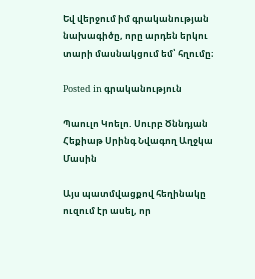Եվ վերջում իմ գրականության նախագիծը, որը արդեն երկու տարի մասնակցում եմ՝ հղումը։

Posted in գրականություն

Պաուլո Կոելո. Սուրբ Ծննդյան Հեքիաթ Սրինգ Նվագող Աղջկա Մասին

Այս պատմվացքով հեղինակը ուզում էր ասել, որ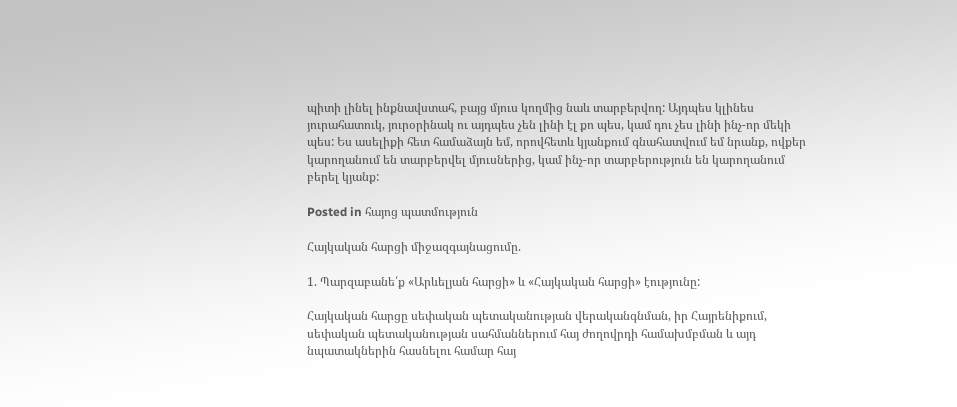պիտի լինել ինքնավստահ, բայց մյուս կողմից նաև տարբերվող: Այդպես կլինես յուրահատուկ, յուրօրինակ ու այդպես չեն լինի էլ քո պես, կամ դու չես լինի ինչ-որ մեկի պես: Ես ասելիքի հետ համաձայն եմ, որովհետև կյանքում գնահատվում եմ նրանք, ովքեր կարողանում են տարբերվել մյուսներից, կամ ինչ-որ տարբերություն են կարողանում բերել կյանք:

Posted in հայոց պատմություն

Հայկական հարցի միջազգայնացումը.

1. Պարզաբանե՛ք «Արևելյան հարցի» և «Հայկական հարցի» էությունը:

Հայկական հարցը սեփական պետականության վերականգնման, իր Հայրենիքում, սեփական պետականության սահմաններում հայ ժողովրդի համախմբման և այդ նպատակներին հասնելու համար հայ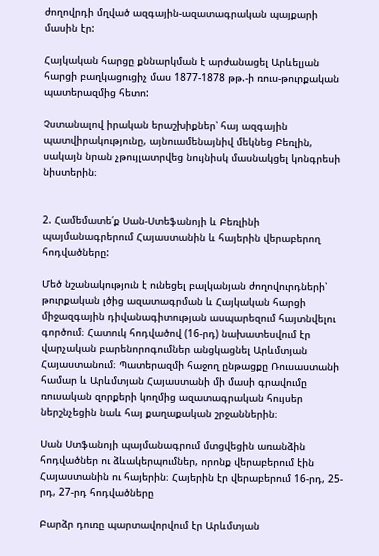ժողովրդի մղված ազգային-ազատագրական պայքարի մասին էր:

Հայկական հարցը քննարկման է արժանացել Արևելյան հարցի բաղկացուցիչ մաս 1877-1878 թթ.-ի ռուս-թուրքական պատերազմից հետո:

Չստանալով իրական երաշխիքներ՝ հայ ազգային պատվիրակությունը, այնուամենայնիվ մեկնեց Բեռլին, սակայն նրան չթույլատրվեց նույնիսկ մասնակցել կոնգրեսի նիստերին։


2. Համեմատե՛ք Սան-Ստեֆանոյի և Բեռլինի պայմանագրերում Հայաստանին և հայերին վերաբերող հոդվածները:

Մեծ նշանակություն է ունեցել բալկանյան ժողովուրդների՝ թուրքական լծից ազատագրման և Հայկական հարցի միջազգային դիվանագիտության ասպարեզում հայտնվելու գործում։ Հատուկ հոդվածով (16-րդ) նախատեսվում էր վարչական բարենորոգումներ անցկացնել Արևմտյան Հայաստանում։ Պատերազմի հաջող ընթացքը Ռուսաստանի համար և Արևմտյան Հայաստանի մի մասի գրավումը ռուսական զորքերի կողմից ազատագրական հույսեր ներշնչեցին նաև հայ քաղաքական շրջաններին։

Սան Ստֆանոյի պայմանագրում մտցվեցին առանձին հոդվածներ ու ձևակերպումներ, որոնք վերաբերում էին Հայաստանին ու հայերին։ Հայերին էր վերաբերում 16-րդ, 25-րդ, 27-րդ հոդվածները

Բարձր դուռը պարտավորվում էր Արևմտյան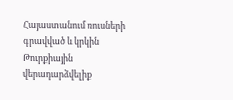Հայաստանում ռուսների գրավված և կրկին Թուրքիային վերադարձվելիք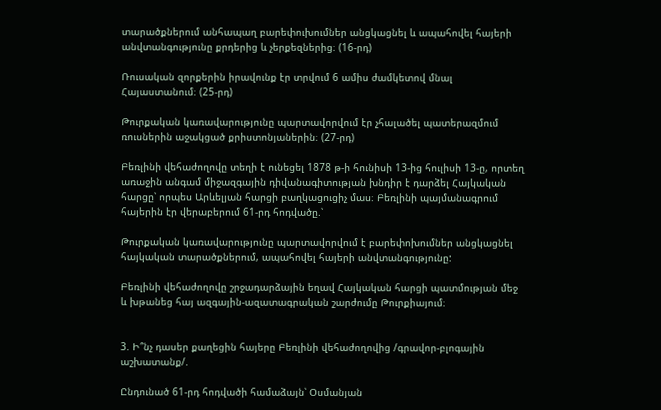տարածքներում անհապաղ բարեփուխումներ անցկացնել և ապահովել հայերի անվտանգությունը քրդերից և չերքեզներից։ (16-րդ)

Ռուսական զորքերին իրավունք էր տրվում 6 ամիս ժամկետով մնալ Հայաստանում։ (25-րդ)

Թուրքական կառավարությունը պարտավորվում էր չհալածել պատերազմում ռուսներին աջակցած քրիստոնյաներին։ (27-րդ)

Բեռլինի վեհաժողովը տեղի է ունեցել 1878 թ-ի հունիսի 13-ից հուլիսի 13-ը, որտեղ առաջին անգամ միջազգային դիվանագիտության խնդիր է դարձել Հայկական հարցը՝ որպես Արևելյան հարցի բաղկացուցիչ մաս։ Բեռլինի պայմանագրում հայերին էր վերաբերում 61-րդ հոդվածը.՝

Թուրքական կառավարությունը պարտավորվում է բարեփոխումներ անցկացնել հայկական տարածքներում, ապահովել հայերի անվտանգությունը:

Բեռլինի վեհաժողովը շրջադարձային եղավ Հայկական հարցի պատմության մեջ և խթանեց հայ ազգային-ազատագրական շարժումը Թուրքիայում։


3. Ի՞նչ դասեր քաղեցին հայերը Բեռլինի վեհաժողովից /գրավոր-բլոգային աշխատանք/.

Ընդունած 61-րդ հոդվածի համաձայն՝ Օսմանյան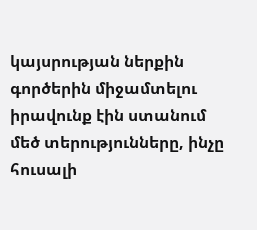կայսրության ներքին գործերին միջամտելու իրավունք էին ստանում մեծ տերությունները, ինչը հուսալի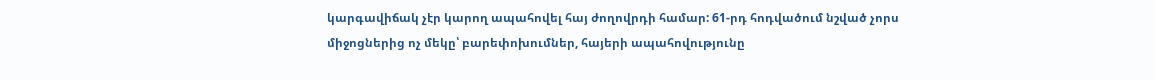կարգավիճակ չէր կարող ապահովել հայ ժողովրդի համար: 61-րդ հոդվածում նշված չորս միջոցներից ոչ մեկը՝ բարեփոխումներ, հայերի ապահովությունը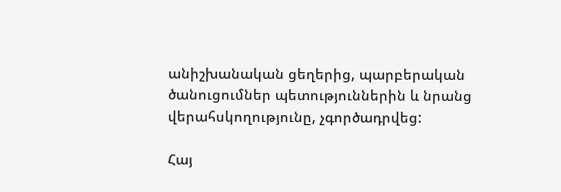անիշխանական ցեղերից, պարբերական ծանուցումներ պետություններին և նրանց վերահսկողությունը, չգործադրվեց:

Հայ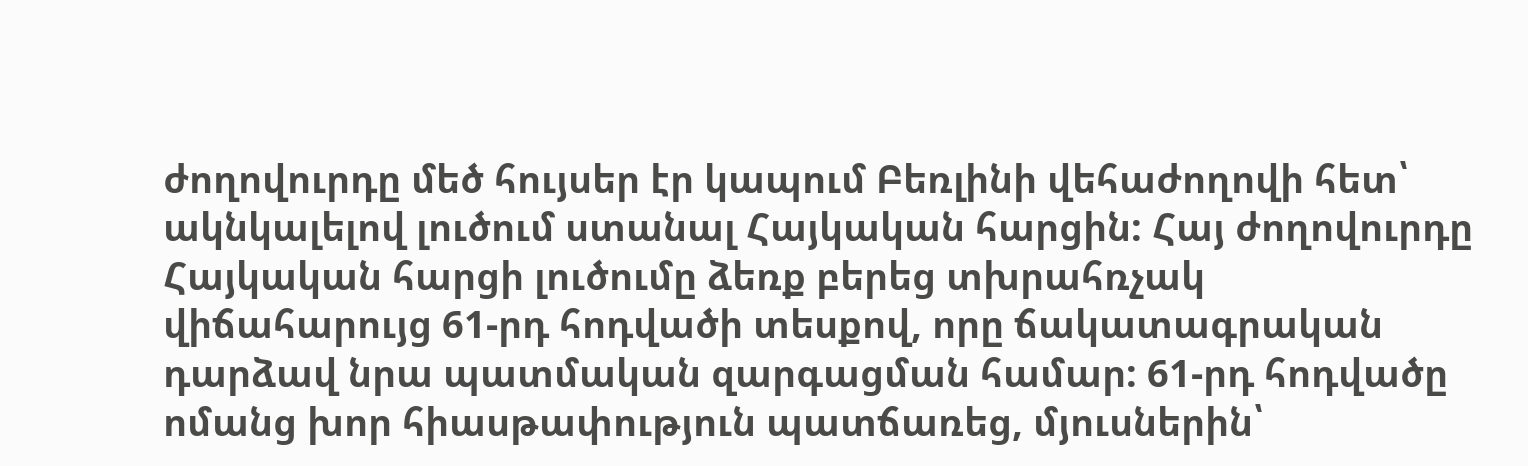ժողովուրդը մեծ հույսեր էր կապում Բեռլինի վեհաժողովի հետ՝ ակնկալելով լուծում ստանալ Հայկական հարցին: Հայ ժողովուրդը Հայկական հարցի լուծումը ձեռք բերեց տխրահռչակ վիճահարույց 61-րդ հոդվածի տեսքով, որը ճակատագրական դարձավ նրա պատմական զարգացման համար: 61-րդ հոդվածը ոմանց խոր հիասթափություն պատճառեց, մյուսներին՝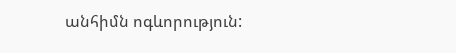անհիմն ոգևորություն: